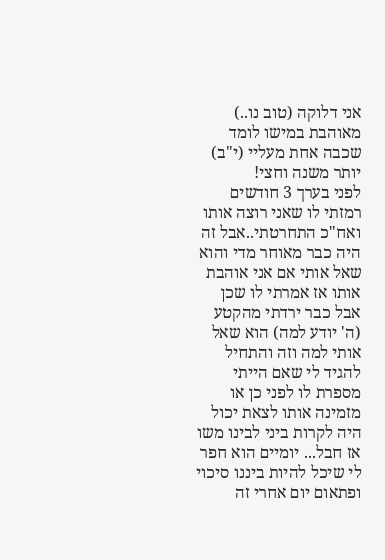אני דלוקה (טוב נו..) מאוהבת במישו לומד שכבה אחת מעליי (י"ב) יותר משנה וחצי!
לפני בערך 3 חודשים רמזתי לו שאני רוצה אותו ואח"כ התחרטתי..אבל זה היה כבר מאוחר מדי והוא שאל אותי אם אני אוהבת אותו אז אמרתי לו שכן אבל כבר ירדתי מהקטע (ה' יודע למה) הוא שאל אותי למה וזה והתחיל להגיד לי שאם הייתי מספרת לו לפני כן או מזמינה אותו לצאת יכול היה לקרות ביני לבינו משו אז חבל... יומיים הוא חפר לי שיכל להיות ביננו סיכוי ופתאום יום אחרי זה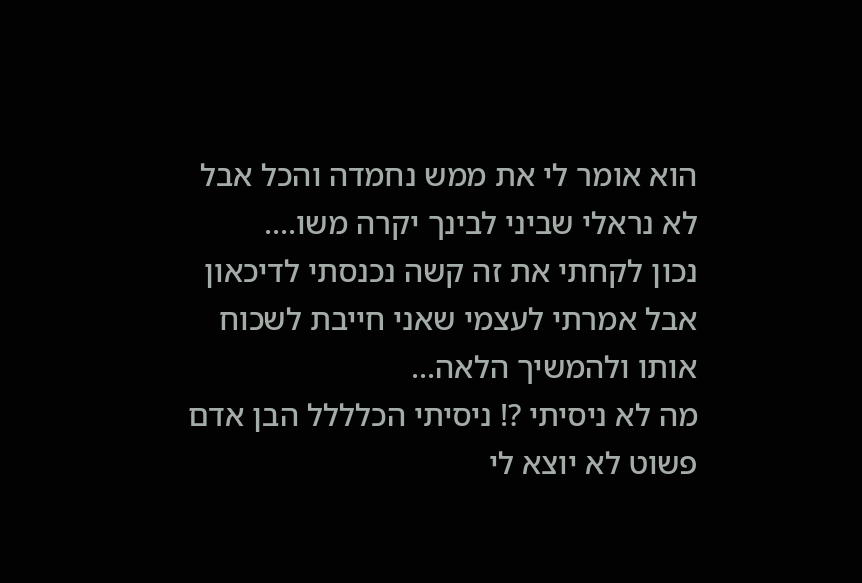הוא אומר לי את ממש נחמדה והכל אבל לא נראלי שביני לבינך יקרה משו....
נכון לקחתי את זה קשה נכנסתי לדיכאון אבל אמרתי לעצמי שאני חייבת לשכוח אותו ולהמשיך הלאה...
מה לא ניסיתי ?! ניסיתי הכלללל הבן אדם פשוט לא יוצא לי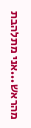מהראש...אני מתלהבת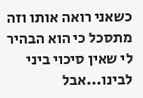כשאני רואה אותו וזה מתסכל כי הוא הבהיר לי שאין סיכוי ביני לבינו...אבל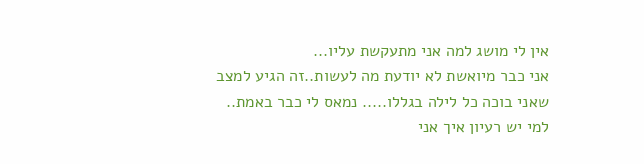אין לי מושג למה אני מתעקשת עליו...
אני כבר מיואשת לא יודעת מה לעשות..זה הגיע למצב שאני בוכה כל לילה בגללו..... נמאס לי כבר באמת..
למי יש רעיון איך אני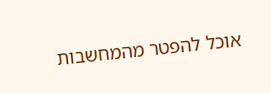אוכל להפטר מהמחשבות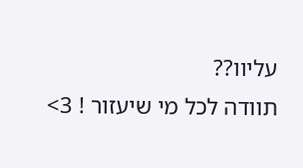עליוו??
תוודה לכל מי שיעזור ! 3>